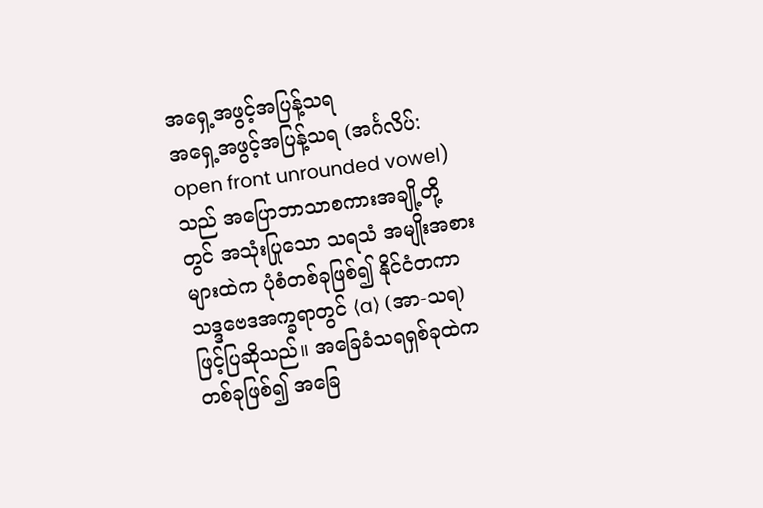အရှေ့အဖွင့်အပြန့်သရ
အရှေ့အဖွင့်အပြန့်သရ (အင်္ဂလိပ်: open front unrounded vowel) သည် အပြောဘာသာစကားအချို့တို့တွင် အသုံးပြုသော သရသံ အမျိုးအစားများထဲက ပုံစံတစ်ခုဖြစ်၍ နိုင်ငံတကာသဒ္ဒဗေဒအက္ခရာတွင် ⟨a⟩ (အာ-သရ) ဖြင့်ပြဆိုသည်။ အခြေခံသရရှစ်ခုထဲက တစ်ခုဖြစ်၍ အခြေ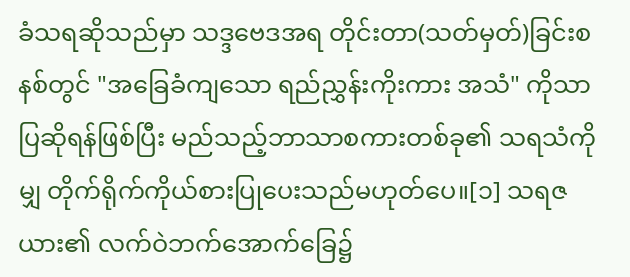ခံသရဆိုသည်မှာ သဒ္ဒဗေဒအရ တိုင်းတာ(သတ်မှတ်)ခြင်းစနစ်တွင် "အခြေခံကျသော ရည်ညွှန်းကိုးကား အသံ" ကိုသာ ပြဆိုရန်ဖြစ်ပြီး မည်သည့်ဘာသာစကားတစ်ခု၏ သရသံကိုမျှ တိုက်ရိုက်ကိုယ်စားပြုပေးသည်မဟုတ်ပေ။[၁] သရဇယား၏ လက်ဝဲဘက်အောက်ခြေ၌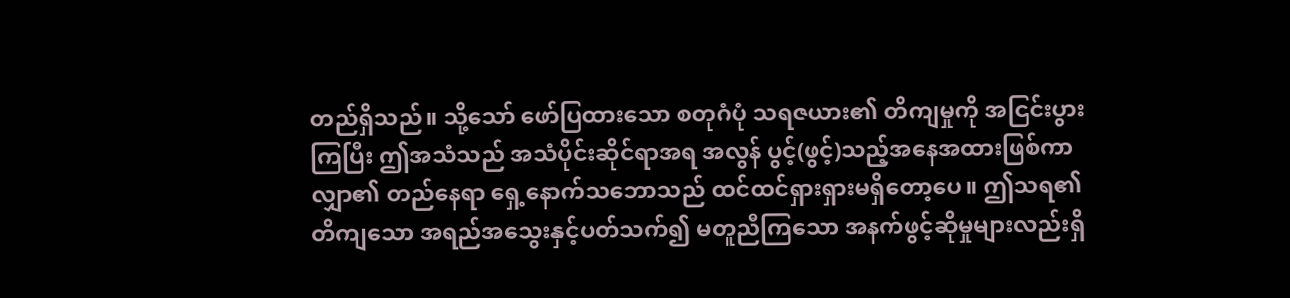တည်ရှိသည်။ သို့သော် ဖော်ပြထားသော စတုဂံပုံ သရဇယား၏ တိကျမှုကို အငြင်းပွားကြပြီး ဤအသံသည် အသံပိုင်းဆိုင်ရာအရ အလွန် ပွင့်(ဖွင့်)သည့်အနေအထားဖြစ်ကာ လျှာ၏ တည်နေရာ ရှေ့နောက်သဘောသည် ထင်ထင်ရှားရှားမရှိတော့ပေ။ ဤသရ၏ တိကျသော အရည်အသွေးနှင့်ပတ်သက်၍ မတူညီကြသော အနက်ဖွင့်ဆိုမှုများလည်းရှိ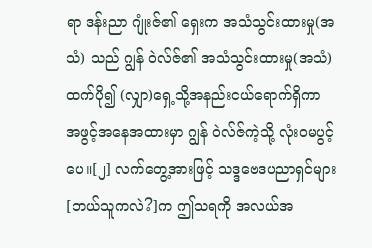ရာ ဒန်းညာ ဂျုံးဇ်၏ ရှေးက အသံသွင်းထားမှု(အသံ) သည် ဂျွန် ဝဲလ်ဇ်၏ အသံသွင်းထားမှု(အသံ) ထက်ပို၍ (လျှာ)ရှေ့သို့အနည်းငယ်ရောက်ရှိကာ အဖွင့်အနေအထားမှာ ဂျွန် ဝဲလ်ဇ်ကဲ့သို့ လုံးဝမပွင့်ပေ။[၂] လက်တွေ့အားဖြင့် သဒ္ဒဗေဒပညာရှင်များ[ဘယ်သူကလဲ?]က ဤသရကို အလယ်အ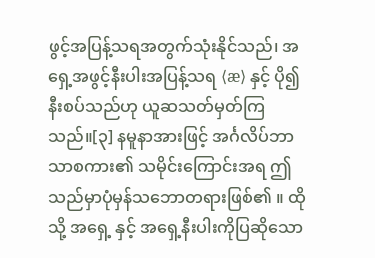ဖွင့်အပြန့်သရအတွက်သုံးနိုင်သည်၊ အရှေ့အဖွင့်နီးပါးအပြန့်သရ ⟨æ⟩ နှင့် ပို၍နီးစပ်သည်ဟု ယူဆသတ်မှတ်ကြသည်။[၃] နမူနာအားဖြင့် အင်္ဂလိပ်ဘာသာစကား၏ သမိုင်းကြောင်းအရ ဤသည်မှာပုံမှန်သဘောတရားဖြစ်၏ ။ ထိုသို့ အရှေ့ နှင့် အရှေ့နီးပါးကိုပြဆိုသော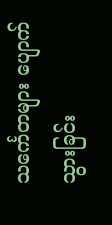သင်္ကေတများ ပျောက်သွားခြင်း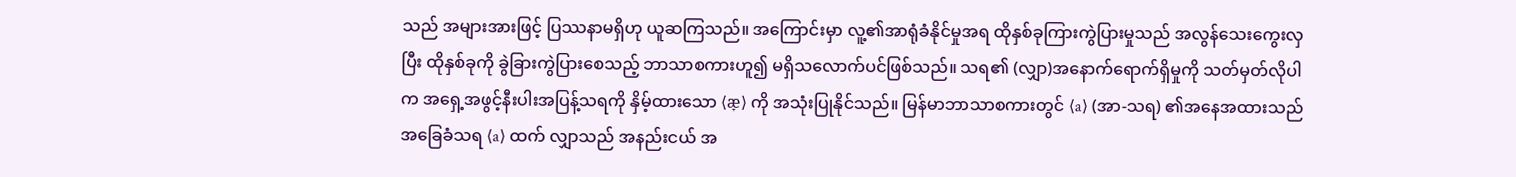သည် အများအားဖြင့် ပြဿနာမရှိဟု ယူဆကြသည်။ အကြောင်းမှာ လူ့၏အာရုံခံနိုင်မှုအရ ထိုနှစ်ခုကြားကွဲပြားမှုသည် အလွန်သေးကွေးလှပြီး ထိုနှစ်ခုကို ခွဲခြားကွဲပြားစေသည့် ဘာသာစကားဟူ၍ မရှိသလောက်ပင်ဖြစ်သည်။ သရ၏ (လျှာ)အနောက်ရောက်ရှိမှုကို သတ်မှတ်လိုပါက အရှေ့အဖွင့်နီးပါးအပြန့်သရကို နှိမ့်ထားသော ⟨æ̞⟩ ကို အသုံးပြုနိုင်သည်။ မြန်မာဘာသာစကားတွင် ⟨a⟩ (အာ-သရ) ၏အနေအထားသည် အခြေခံသရ ⟨a⟩ ထက် လျှာသည် အနည်းငယ် အ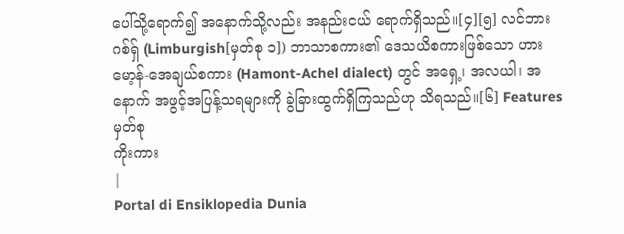ပေါ်သို့ရောက်၍ အနောက်သို့လည်း အနည်းငယ် ရောက်ရှိသည်။[၄][၅] လင်ဘားဂစ်ရှ် (Limburgish[မှတ်စု ၁]) ဘာသာစကား၏ ဒေသယိစကားဖြစ်သော ဟားမော့န်-အေချယ်စကား (Hamont-Achel dialect) တွင် အရှေ့၊ အလယါ၊ အနောက် အဖွင့်အပြန့်သရများကို ခွဲခြားထွက်ရှိကြသည်ဟု သိရသည်။[၆] Features
မှတ်စု
ကိုးကား
|
Portal di Ensiklopedia Dunia